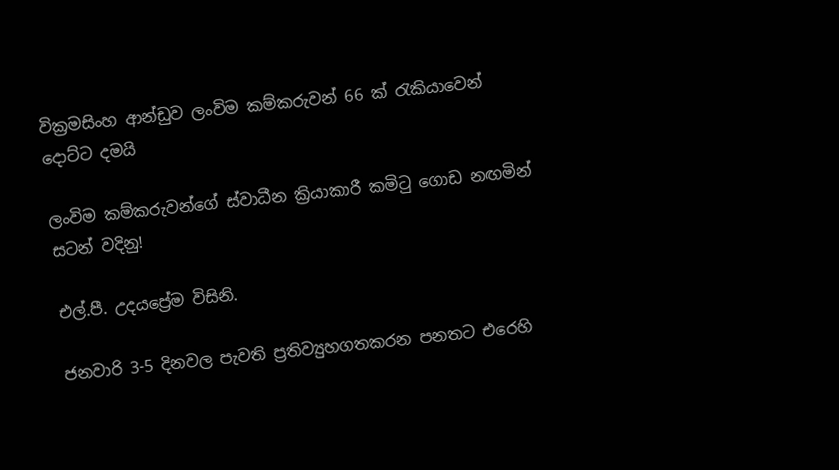වික්‍රමසිංහ ආන්ඩුව ලංවිම කම්කරුවන් 66 ක් රැකියාවෙන් දොට්ට දමයි

ලංවිම කම්කරුවන්ගේ ස්වාධීන ක්‍රියාකාරී කමිටු ගොඩ නඟමින් සටන් වදිනු!

එල්.පී. උදයප්‍රේම විසිනි.

ජනවාරි 3-5 දිනවල පැවති ප්‍රතිව්‍යුහගතකරන පනතට එරෙහි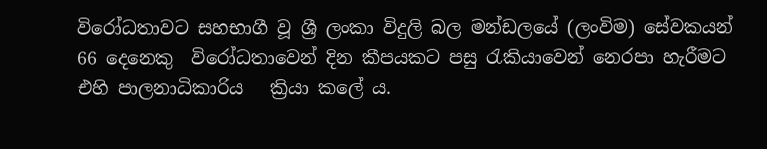විරෝධතාවට සහභාගී වූ ශ්‍රී ලංකා විදුලි බල මන්ඩලයේ (ලංවිම) සේවකයන් 66 දෙනෙකු  විරෝධතාවෙන් දින කීපයකට පසු රැකියාවෙන් නෙරපා හැරීමට එහි පාලනාධිකාරිය   ක්‍රියා කලේ ය.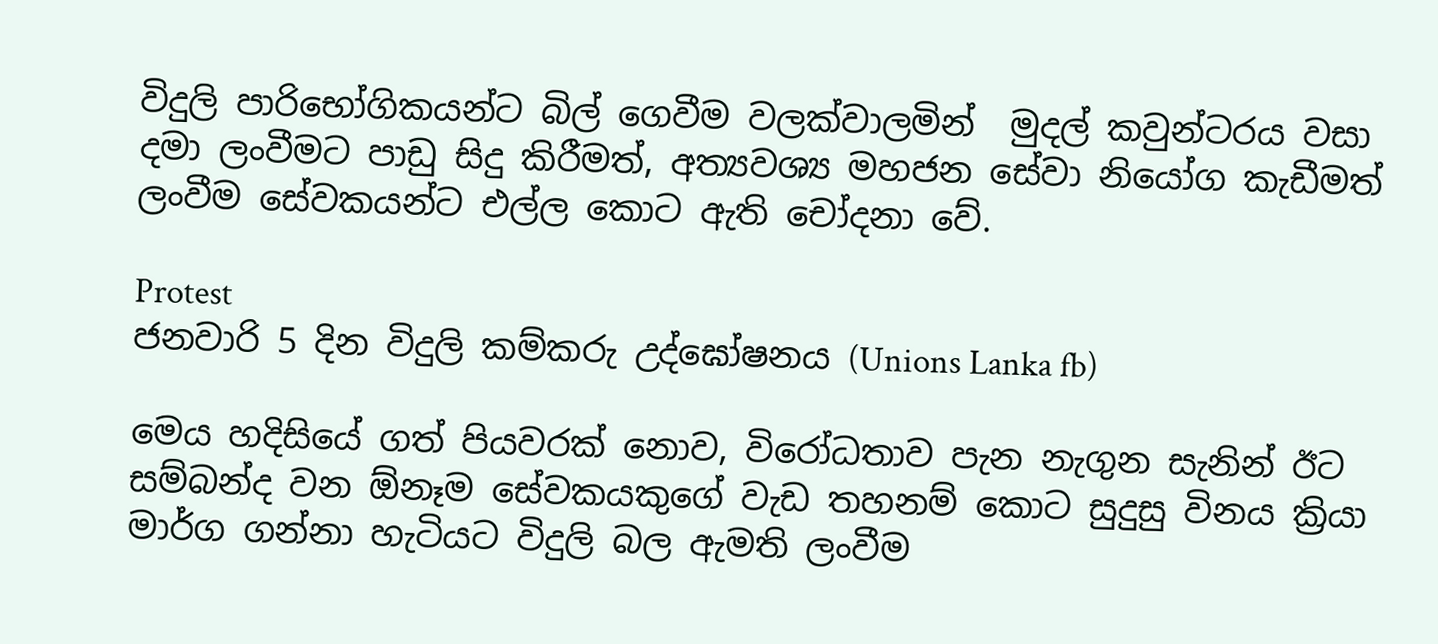විදුලි පාරිභෝගිකයන්ට බිල් ගෙවීම වලක්වාලමින්  මුදල් කවුන්ටරය වසා දමා ලංවීමට පාඩු සිදු කිරීමත්, අත්‍යවශ්‍ය මහජන සේවා නියෝග කැඩීමත් ලංවීම සේවකයන්ට එල්ල කොට ඇති චෝදනා වේ.

Protest
ජනවාරි 5 දින විදුලි කම්කරු උද්ඝෝෂනය (Unions Lanka fb)

මෙය හදිසියේ ගත් පියවරක් නොව, විරෝධතාව පැන නැගුන සැනින් ඊට සම්බන්ද වන ඕනෑම සේවකයකුගේ වැඩ තහනම් කොට සුදුසු විනය ක්‍රියා මාර්ග ගන්නා හැටියට විදුලි බල ඇමති ලංවීම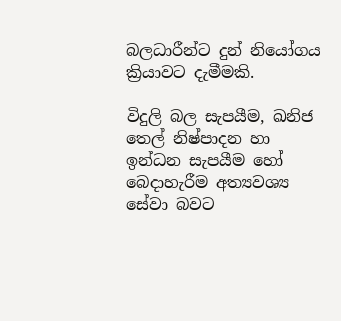බලධාරීන්ට දුන් නි‍යෝගය ක්‍රියාවට දැමීමකි.

විදුලි බල සැපයීම, ඛනිජ තෙල් නිෂ්පාදන හා ඉන්ධන සැපයීම හෝ බෙදාහැරීම අත්‍යවශ්‍ය සේවා බවට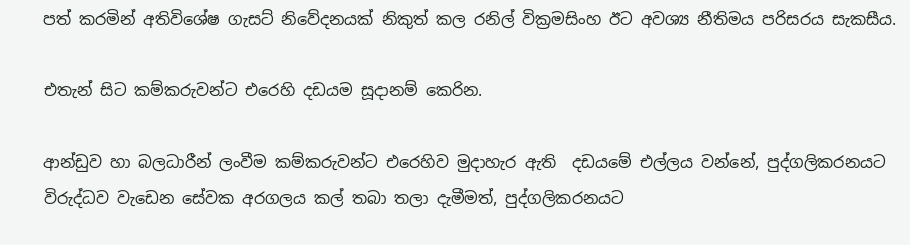පත් කරමින් අතිවිශේෂ ගැසට් නිවේදනයක් නිකුත් කල රනිල් වික්‍රමසිංහ ඊට අවශ්‍ය නීතිමය පරිසරය සැකසීය.

එතැන් සිට කම්කරුවන්ට එරෙහි දඩයම සූදානම් කෙරින.

ආන්ඩුව හා බලධාරීන් ලංවීම කම්කරුවන්ට එරෙහිව මුදාහැර ඇති  දඩයමේ එල්ලය වන්නේ, පුද්ගලිකරනයට විරුද්ධව වැඩෙන සේවක අරගලය කල් තබා තලා දැමීමත්, පුද්ගලිකරනයට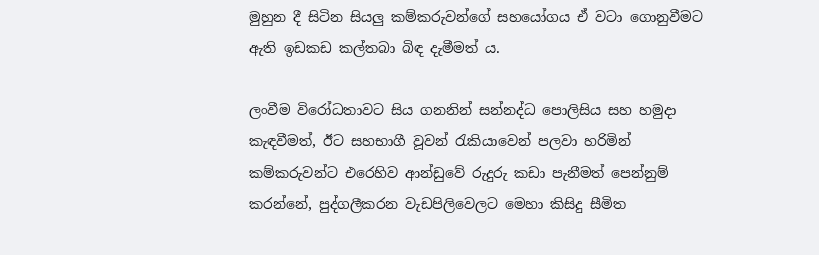මුහුන දී සිටින සියලු කම්කරුවන්ගේ සහයෝගය ඒ වටා ගොනුවීමට ඇති ඉඩකඩ කල්තබා බිඳ දැමීමත් ය.

ලංවීම විරෝධතාවට සිය ගනනින් සන්නද්ධ පොලිසිය සහ හමුදා කැඳවීමත්, ඊට සහභාගී වූවන් රැකියාවෙන් පලවා හරිමින් කම්කරුවන්ට එරෙහිව ආන්ඩුවේ රුදුරු කඩා පැනීමත් පෙන්නුම් කරන්නේ, පුද්ගලීකරන වැඩපිලිවෙලට මෙහා කිසිදු සීමිත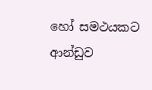හෝ සමථයකට ආන්ඩුව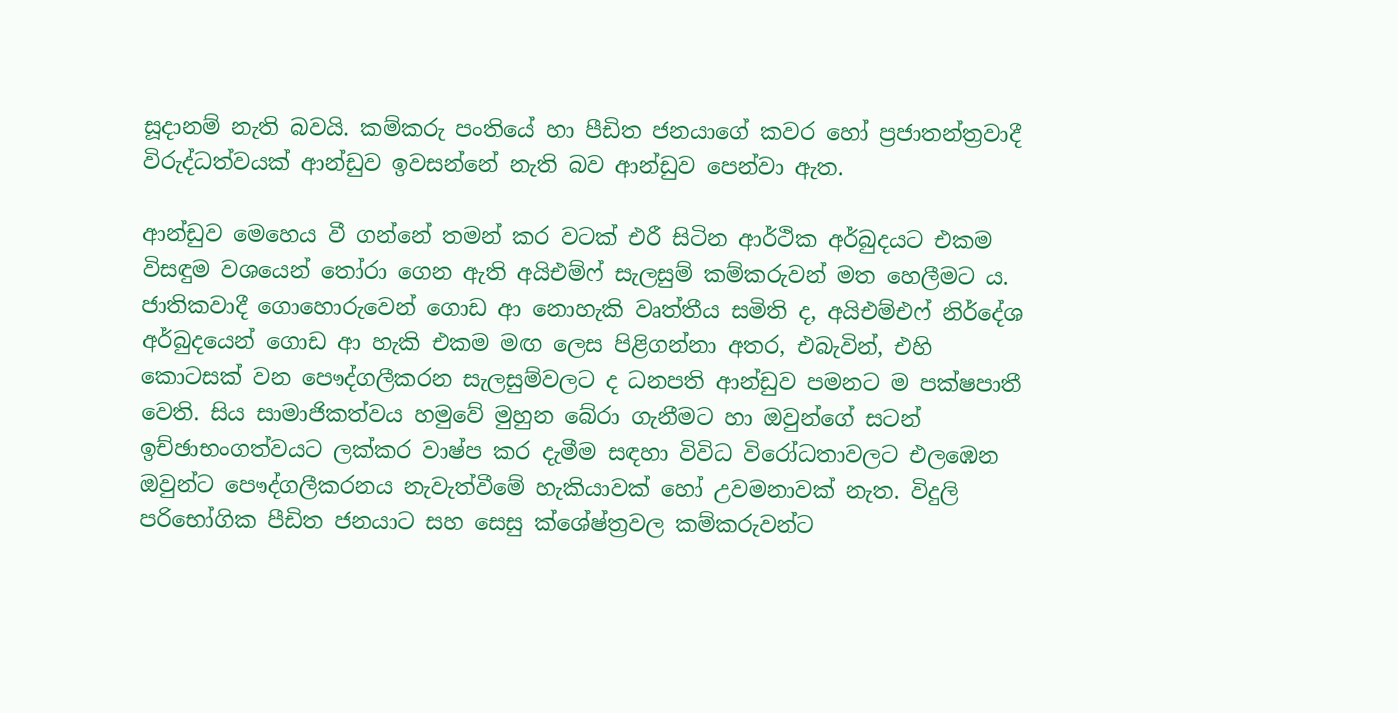සූදානම් නැති බවයි. කම්කරු පංතියේ හා පීඩිත ජනයාගේ කවර හෝ ප්‍රජාතන්ත්‍රවාදී විරුද්ධත්වයක් ආන්ඩුව ඉවසන්නේ නැති බව ආන්ඩුව පෙන්වා ඇත.

ආන්ඩුව මෙහෙය වී ගන්නේ තමන් කර වටක් එරී සිටින ආර්ථික අර්බුදයට එකම විසඳුම වශයෙන් තෝරා ගෙන ඇති අයිඑම්ෆ් සැලසුම් කම්කරුවන් මත හෙලීමට ය. ජාතිකවාදී ගොහොරුවෙන් ගොඩ ආ නොහැකි වෘත්තීය සමිති ද, අයිඑම්එෆ් නිර්දේශ අර්බුදයෙන් ගොඩ ආ හැකි එකම මඟ ලෙස පිළිගන්නා අතර, එබැවින්, එහි කොටසක් වන පෞද්ගලීකරන සැලසුම්වලට ද ධනපති ආන්ඩුව පමනට ම පක්ෂපාතී වෙති. සිය සාමාජිකත්වය හමුවේ මුහුන බේරා ගැනීමට හා ඔවුන්ගේ සටන් ඉච්ඡාභංගත්වයට ලක්කර වාෂ්ප කර දැමීම සඳහා විවිධ විරෝධතාවලට එලඹෙන ඔවුන්ට පෞද්ගලීකරනය නැවැත්වීමේ හැකියාවක් හෝ උවමනාවක් නැත. විදුලි පරිභෝගික පීඩිත ජනයාට සහ සෙසු ක්ශේෂ්ත්‍රවල කම්කරුවන්ට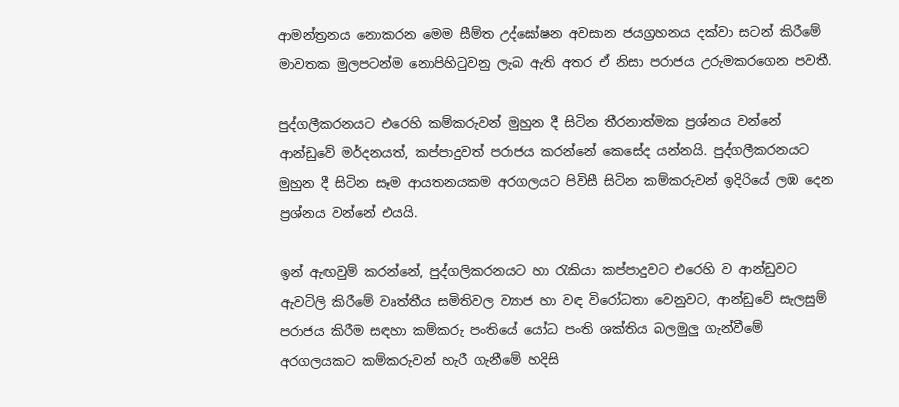ආමන්ත්‍රනය නොකරන මෙම සීම්ත උද්ඝෝෂන අවසාන ජයග්‍රහනය දක්වා සටන් කිරීමේ මාවතක මුලපටන්ම නොපිහිටුවනු ලැබ ඇති අතර ඒ නිසා පරාජය උරුමකරගෙන පවතී.

පුද්ගලීකරනයට එරෙහි කම්කරුවන් මුහුන දී සිටින තීරනාත්මක ප්‍රශ්නය වන්නේ ආන්ඩුවේ මර්දනයත්, කප්පාදුවත් පරාජය කරන්නේ කෙසේද යන්නයි. පුද්ගලීකරනයට මුහුන දී සිටින සෑම ආයතනයකම අරගලයට පිවිසී සිටින කම්කරුවන් ඉදිරියේ ලඹ දෙන ප්‍රශ්නය වන්නේ එයයි.

ඉන් ඇඟවුම් කරන්නේ, පුද්ගලිකරනයට හා රැකියා කප්පාදුවට එරෙහි ව ආන්ඩුවට ඇවටිලි කිරීමේ වෘත්තීය සමිතිවල ව්‍යාජ හා වඳ විරෝධතා වෙනුවට, ආන්ඩුවේ සැලසුම් පරාජය කිරීම සඳහා කම්කරු පංතියේ යෝධ පංති ශක්තිය බලමුලු ගැන්වීමේ අරගලයකට කම්කරුවන් හැරී ගැනීමේ හදිසි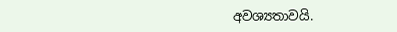අවශ්‍යතාවයි.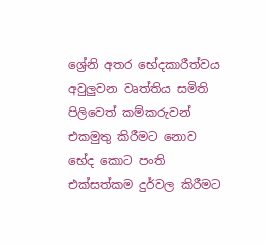ශ්‍රේනි අතර භේදකාරීත්වය අවුලුවන වෘත්තිය සමිති පිලිවෙත් කම්කරුවන් එකමුතු කිරීමට නොව භේද කොට පංති එක්සත්කම දුර්වල කිරීමට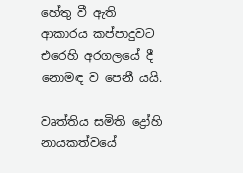හේතු වී ඇති ආකාරය කප්පාදුවට එරෙහි අරගලයේ දී නොමඳ ව පෙනී යයි.

වෘත්තිය සමිති ද්‍රෝහි නායකත්වයේ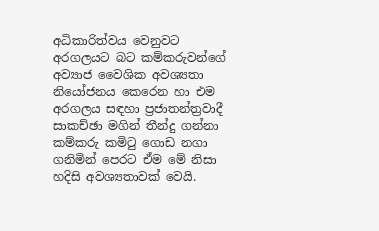අධිකාරිත්වය වෙනුවට අරගලයට බට කම්කරුවන්ගේ අව්‍යාජ වෛශික අවශ්‍යතා නියෝජනය කෙරෙන හා එම අරගලය සඳහා ප්‍රජාතන්ත්‍රවාදී සාකච්ඡා මගින් තීන්දු ගන්නා කම්කරු කමිටු ගොඩ නගා ගනිමින් පෙරට ඒම මේ නිසා හදිසි අවශ්‍යතාවක් වෙයි.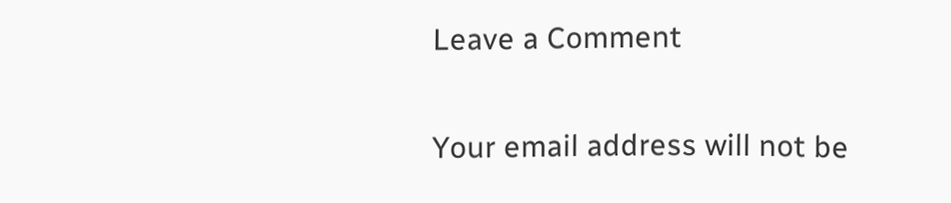Leave a Comment

Your email address will not be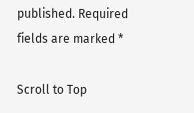published. Required fields are marked *

Scroll to Top